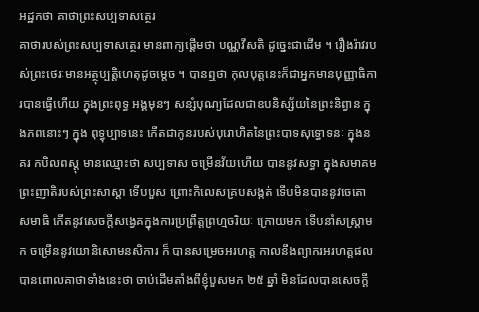អដ្ឋកថា គាថាព្រះសប្បទាសត្ថេរ
គាថារបស់ព្រះសប្បទាសត្ថេរ មានពាក្យផ្តើមថា បណ្ណវីសតិ ដូច្នេះជាដើម ។ រឿងរ៉ាវរបស់ព្រះថេរៈមានអត្ថុប្បត្តិហេតុដូចម្តេច ។ បានឮថា កុលបុត្តនេះក៏ជាអ្នកមានបុញ្ញាធិការបានធ្វើហើយ ក្នុងព្រះពុទ្ធ អង្គមុនៗ សន្សំបុណ្យដែលជាឧបនិស្ស័យនៃព្រះនិព្វាន ក្នុងភពនោះៗ ក្នុង ពុទ្ធុប្បាទនេះ កើតជាកូនរបស់បុរោហិតនៃព្រះបាទសុទ្ធោទនៈ ក្នុងនគរ កបិលពស្តុ មានឈ្មោះថា សប្បទាស ចម្រើនវ័យហើយ បាននូវសទ្ធា ក្នុងសមាគមព្រះញាតិរបស់ព្រះសាស្តា ទើបបួស ព្រោះកិលេសគ្របសង្កត់ ទើបមិនបាននូវចេតោសមាធិ កើតនូវសេចក្តីសង្វេគក្នុងការប្រព្រឹត្តព្រហ្មចរិយៈ ក្រោយមក ទើបនាំសស្រ្តាមក ចម្រើននូវយោនិសោមនសិការ ក៏ បានសម្រេចអរហត្ត កាលនឹងព្យាករអរហត្តផល បានពោលគាថាទាំងនេះថា ចាប់ដើមតាំងពីខ្ញុំបួសមក ២៥ ឆ្នាំ មិនដែលបានសេចក្តី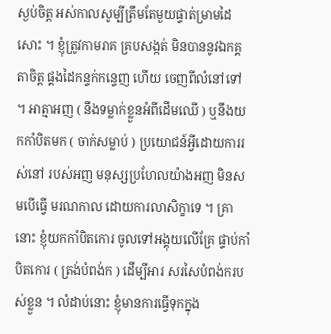ស្ងប់ចិត្ត អស់កាលសូម្បីត្រឹមតែមួយផ្ទាត់ម្រាមដៃសោះ ។ ខ្ញុំត្រូវកាមរាគ គ្របសង្កត់ មិនបាននូវឯកគ្គតាចិត្ត ផ្គងដៃកន្ទក់កន្ទេញ ហើយ ចេញពីលំនៅទៅ ។ អាត្មាអញ ( នឹងទម្លាក់ខ្លួនអំពីដើមឈើ ) ឬនឹងយកកាំបិតមក ( ចាក់សម្លាប់ ) ប្រយោជន៍អ្វីដោយការរស់នៅ របស់អញ មនុស្សប្រហែលយ៉ាងអញ មិនសមបើធ្វើ មរណកាល ដោយការលាសិក្ខាទេ ។ គ្រានោះ ខ្ញុំយកកាំបិតកោរ ចូលទៅអង្គុយលើគ្រែ ផ្ទាប់កាំបិតកោរ ( ត្រង់បំពង់ក ) ដើម្បីអារ សរសៃបំពង់ករបស់ខ្លួន ។ លំដាប់នោះ ខ្ញុំមានការធ្វើទុកក្នុង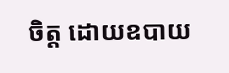ចិត្ត ដោយឧបាយ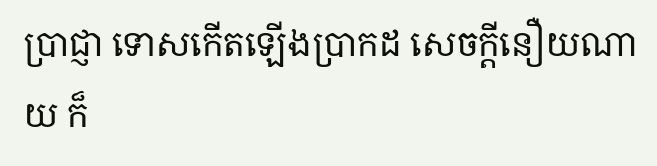ប្រាជ្ញា ទោសកើតឡើងប្រាកដ សេចក្តីនឿយណាយ ក៏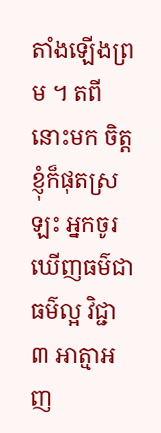តាំងឡើងព្រម ។ តពីនោះមក ចិត្តខ្ញុំក៏ផុតស្រឡះ អ្នកចូរឃើញធម៌ជាធម៌ល្អ វិជ្ជា ៣ អាត្មាអញ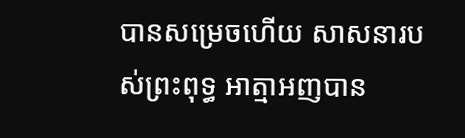បានសម្រេចហើយ សាសនារបស់ព្រះពុទ្ធ អាត្មាអញបាន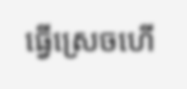ធ្វើស្រេចហើ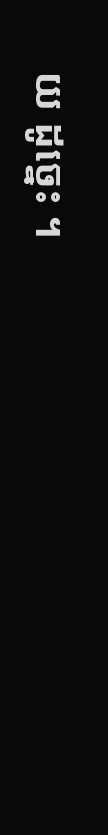យ ដូច្នេះ ។